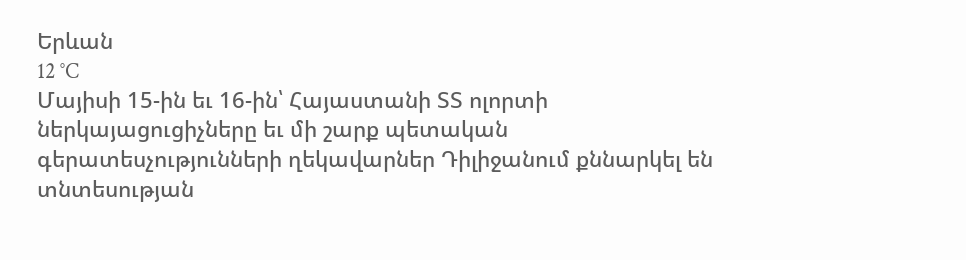Երևան
12 °C
Մայիսի 15-ին եւ 16-ին՝ Հայաստանի ՏՏ ոլորտի ներկայացուցիչները եւ մի շարք պետական գերատեսչությունների ղեկավարներ Դիլիջանում քննարկել են տնտեսության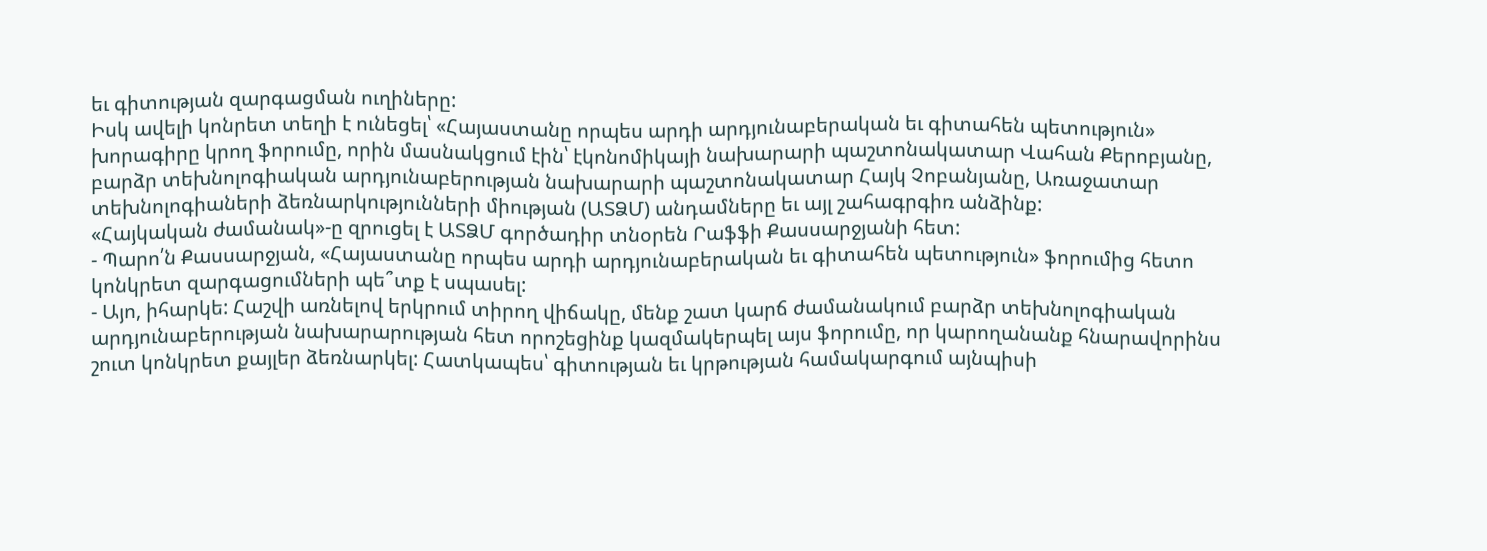եւ գիտության զարգացման ուղիները:
Իսկ ավելի կոնրետ տեղի է ունեցել՝ «Հայաստանը որպես արդի արդյունաբերական եւ գիտահեն պետություն» խորագիրը կրող ֆորումը, որին մասնակցում էին՝ էկոնոմիկայի նախարարի պաշտոնակատար Վահան Քերոբյանը, բարձր տեխնոլոգիական արդյունաբերության նախարարի պաշտոնակատար Հայկ Չոբանյանը, Առաջատար տեխնոլոգիաների ձեռնարկությունների միության (ԱՏՁՄ) անդամները եւ այլ շահագրգիռ անձինք:
«Հայկական ժամանակ»-ը զրուցել է ԱՏՁՄ գործադիր տնօրեն Րաֆֆի Քասսարջյանի հետ:
- Պարո՛ն Քասսարջյան, «Հայաստանը որպես արդի արդյունաբերական եւ գիտահեն պետություն» ֆորումից հետո կոնկրետ զարգացումների պե՞տք է սպասել:
- Այո, իհարկե: Հաշվի առնելով երկրում տիրող վիճակը, մենք շատ կարճ ժամանակում բարձր տեխնոլոգիական արդյունաբերության նախարարության հետ որոշեցինք կազմակերպել այս ֆորումը, որ կարողանանք հնարավորինս շուտ կոնկրետ քայլեր ձեռնարկել: Հատկապես՝ գիտության եւ կրթության համակարգում այնպիսի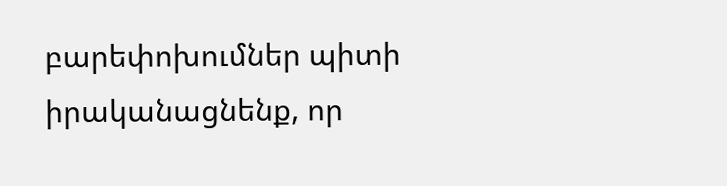բարեփոխումներ պիտի իրականացնենք, որ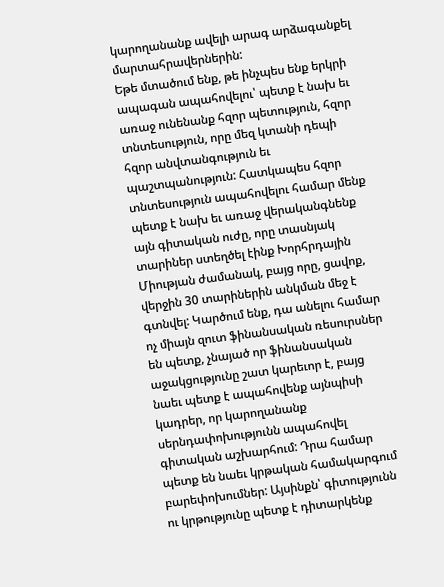կարողանանք ավելի արագ արձագանքել մարտահրավերներին:
Եթե մտածում ենք, թե ինչպես ենք երկրի ապագան ապահովելու՝ պետք է նախ եւ առաջ ունենանք հզոր պետություն, հզոր տնտեսություն, որը մեզ կտանի դեպի հզոր անվտանգություն եւ պաշտպանություն: Հատկապես հզոր տնտեսություն ապահովելու համար մենք պետք է նախ եւ առաջ վերականգնենք այն գիտական ուժը, որը տասնյակ տարիներ ստեղծել էինք Խորհրդային Միության ժամանակ, բայց որը, ցավոք, վերջին 30 տարիներին անկման մեջ է գտնվել: Կարծում ենք, դա անելու համար ոչ միայն զուտ ֆինանսական ռեսուրսներ են պետք, չնայած որ ֆինանսական աջակցությունը շատ կարեւոր է, բայց նաեւ պետք է ապահովենք այնպիսի կադրեր, որ կարողանանք սերնդափոխությունն ապահովել գիտական աշխարհում: Դրա համար պետք են նաեւ կրթական համակարգում բարեփոխումներ: Այսինքն՝ գիտությունն ու կրթությունը պետք է դիտարկենք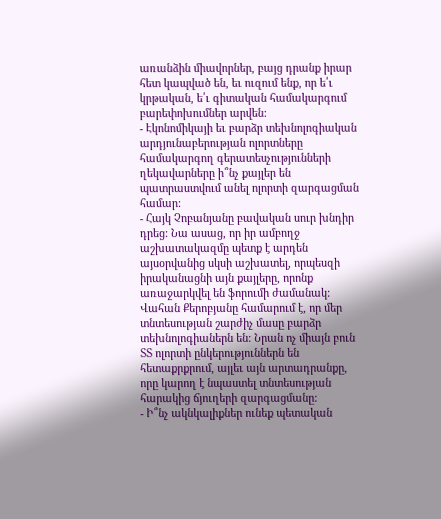առանձին միավորներ, բայց դրանք իրար հետ կապված են, եւ ուզում ենք, որ ե՛ւ կրթական, ե՛ւ գիտական համակարգում բարեփոխումներ արվեն:
- Էկոնոմիկայի եւ բարձր տեխնոլոգիական արդյունաբերության ոլորտները համակարգող գերատեսչությունների ղեկավարները ի՞նչ քայլեր են պատրաստվում անել ոլորտի զարգացման համար:
- Հայկ Չոբանյանը բավական սուր խնդիր դրեց: Նա ասաց, որ իր ամբողջ աշխատակազմը պետք է արդեն այսօրվանից սկսի աշխատել, որպեսզի իրականացնի այն քայլերը, որոնք առաջարկվել են ֆորումի ժամանակ:
Վահան Քերոբյանը համարում է, որ մեր տնտեսության շարժիչ մասը բարձր տեխնոլոգիաներն են: Նրան ոչ միայն բուն ՏՏ ոլորտի ընկերություններն են հետաքրքրում, այլեւ այն արտադրանքը, որը կարող է նպաստել տնտեսության հարակից ճյուղերի զարգացմանը:
- Ի՞նչ ակնկալիքներ ունեք պետական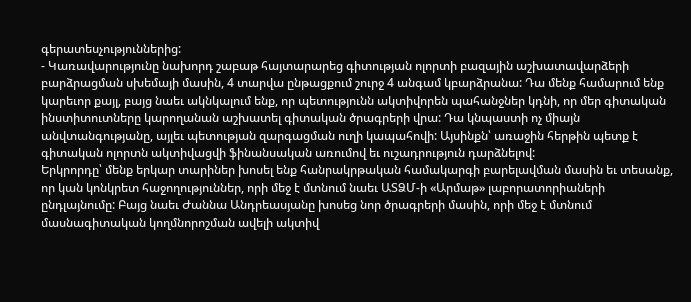գերատեսչություններից:
- Կառավարությունը նախորդ շաբաթ հայտարարեց գիտության ոլորտի բազային աշխատավարձերի բարձրացման սխեմայի մասին, 4 տարվա ընթացքում շուրջ 4 անգամ կբարձրանա: Դա մենք համարում ենք կարեւոր քայլ, բայց նաեւ ակնկալում ենք, որ պետությունն ակտիվորեն պահանջներ կդնի, որ մեր գիտական ինստիտուտները կարողանան աշխատել գիտական ծրագրերի վրա: Դա կնպաստի ոչ միայն անվտանգությանը, այլեւ պետության զարգացման ուղի կապահովի: Այսինքն՝ առաջին հերթին պետք է գիտական ոլորտն ակտիվացվի ֆինանսական առումով եւ ուշադրություն դարձնելով:
Երկրորդը՝ մենք երկար տարիներ խոսել ենք հանրակրթական համակարգի բարելավման մասին եւ տեսանք, որ կան կոնկրետ հաջողություններ, որի մեջ է մտնում նաեւ ԱՏՁՄ-ի «Արմաթ» լաբորատորիաների ընդլայնումը: Բայց նաեւ Ժաննա Անդրեասյանը խոսեց նոր ծրագրերի մասին, որի մեջ է մտնում մասնագիտական կողմնորոշման ավելի ակտիվ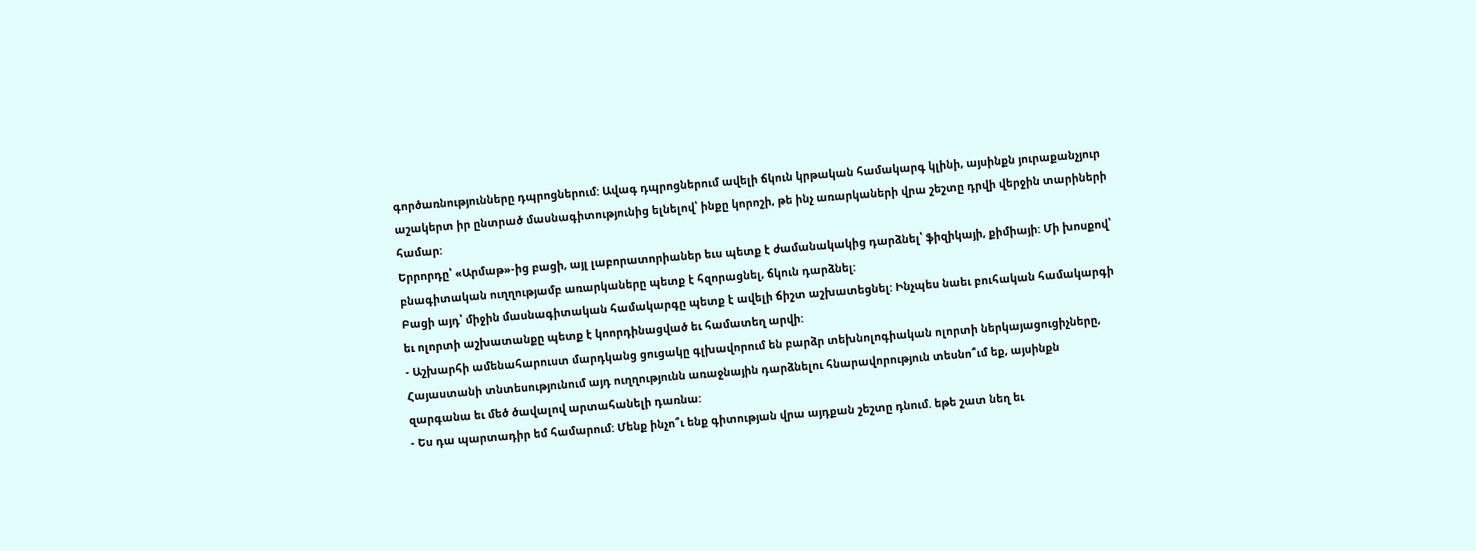գործառնությունները դպրոցներում: Ավագ դպրոցներում ավելի ճկուն կրթական համակարգ կլինի, այսինքն յուրաքանչյուր աշակերտ իր ընտրած մասնագիտությունից ելնելով՝ ինքը կորոշի, թե ինչ առարկաների վրա շեշտը դրվի վերջին տարիների համար:
Երրորդը՝ «Արմաթ»-ից բացի, այլ լաբորատորիաներ եւս պետք է ժամանակակից դարձնել՝ ֆիզիկայի, քիմիայի: Մի խոսքով՝ բնագիտական ուղղությամբ առարկաները պետք է հզորացնել, ճկուն դարձնել:
Բացի այդ՝ միջին մասնագիտական համակարգը պետք է ավելի ճիշտ աշխատեցնել: Ինչպես նաեւ բուհական համակարգի եւ ոլորտի աշխատանքը պետք է կոորդինացված եւ համատեղ արվի:
- Աշխարհի ամենահարուստ մարդկանց ցուցակը գլխավորում են բարձր տեխնոլոգիական ոլորտի ներկայացուցիչները, Հայաստանի տնտեսությունում այդ ուղղությունն առաջնային դարձնելու հնարավորություն տեսնո՞ւմ եք, այսինքն զարգանա եւ մեծ ծավալով արտահանելի դառնա:
- Ես դա պարտադիր եմ համարում: Մենք ինչո՞ւ ենք գիտության վրա այդքան շեշտը դնում. եթե շատ նեղ եւ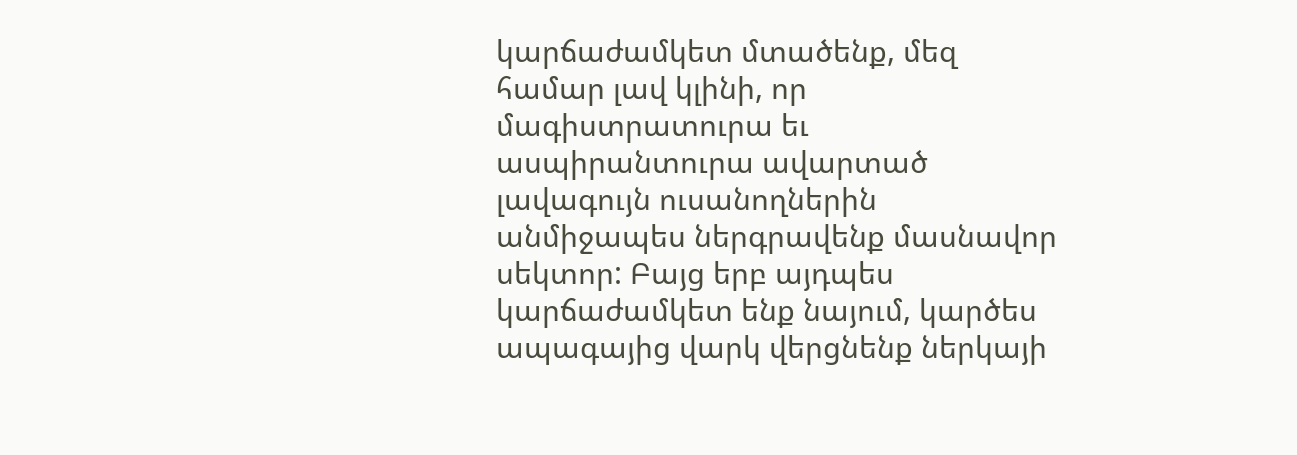կարճաժամկետ մտածենք, մեզ համար լավ կլինի, որ մագիստրատուրա եւ ասպիրանտուրա ավարտած լավագույն ուսանողներին անմիջապես ներգրավենք մասնավոր սեկտոր: Բայց երբ այդպես կարճաժամկետ ենք նայում, կարծես ապագայից վարկ վերցնենք ներկայի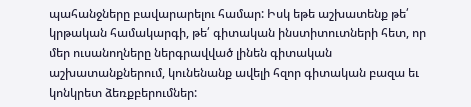պահանջները բավարարելու համար: Իսկ եթե աշխատենք թե՛ կրթական համակարգի, թե՛ գիտական ինստիտուտների հետ, որ մեր ուսանողները ներգրավված լինեն գիտական աշխատանքներում, կունենանք ավելի հզոր գիտական բազա եւ կոնկրետ ձեռքբերումներ: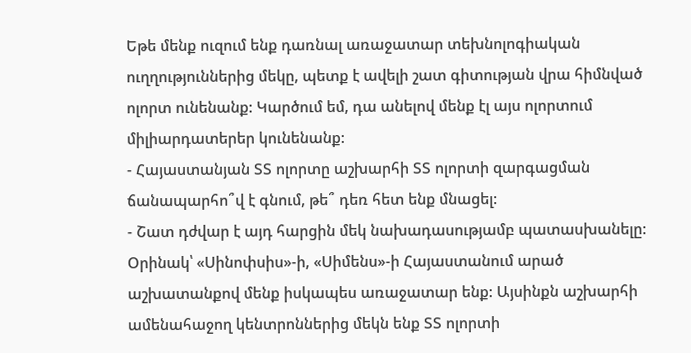Եթե մենք ուզում ենք դառնալ առաջատար տեխնոլոգիական ուղղություններից մեկը, պետք է ավելի շատ գիտության վրա հիմնված ոլորտ ունենանք: Կարծում եմ, դա անելով մենք էլ այս ոլորտում միլիարդատերեր կունենանք:
- Հայաստանյան ՏՏ ոլորտը աշխարհի ՏՏ ոլորտի զարգացման ճանապարհո՞վ է գնում, թե՞ դեռ հետ ենք մնացել:
- Շատ դժվար է այդ հարցին մեկ նախադասությամբ պատասխանելը: Օրինակ՝ «Սինոփսիս»-ի, «Սիմենս»-ի Հայաստանում արած աշխատանքով մենք իսկապես առաջատար ենք: Այսինքն աշխարհի ամենահաջող կենտրոններից մեկն ենք ՏՏ ոլորտի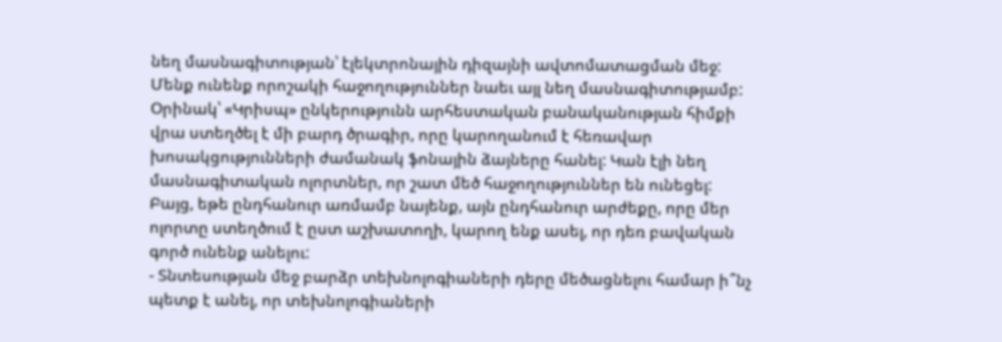նեղ մասնագիտության՝ էլեկտրոնային դիզայնի ավտոմատացման մեջ: Մենք ունենք որոշակի հաջողություններ նաեւ այլ նեղ մասնագիտությամբ: Օրինակ՝ «Կրիսպ» ընկերությունն արհեստական բանականության հիմքի վրա ստեղծել է մի բարդ ծրագիր, որը կարողանում է հեռավար խոսակցությունների ժամանակ ֆոնային ձայները հանել: Կան էլի նեղ մասնագիտական ոլորտներ, որ շատ մեծ հաջողություններ են ունեցել: Բայց, եթե ընդհանուր առմամբ նայենք, այն ընդհանուր արժեքը, որը մեր ոլորտը ստեղծում է ըստ աշխատողի, կարող ենք ասել, որ դեռ բավական գործ ունենք անելու:
- Տնտեսության մեջ բարձր տեխնոլոգիաների դերը մեծացնելու համար ի՞նչ պետք է անել, որ տեխնոլոգիաների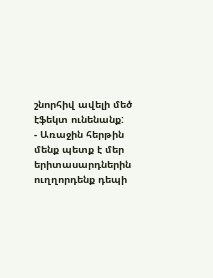շնորհիվ ավելի մեծ էֆեկտ ունենանք:
- Առաջին հերթին մենք պետք է մեր երիտասարդներին ուղղորդենք դեպի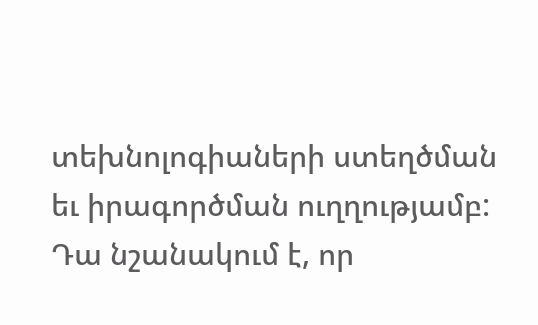տեխնոլոգիաների ստեղծման եւ իրագործման ուղղությամբ: Դա նշանակում է, որ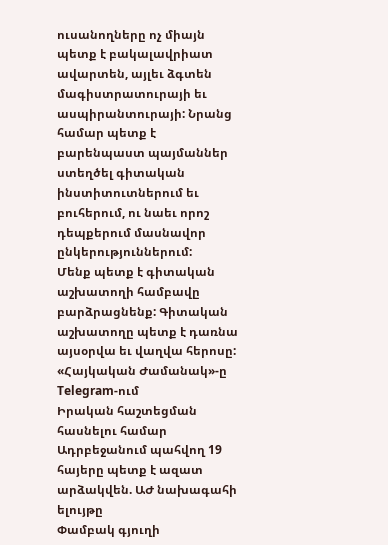ուսանողները ոչ միայն պետք է բակալավրիատ ավարտեն, այլեւ ձգտեն մագիստրատուրայի եւ ասպիրանտուրայի: Նրանց համար պետք է բարենպաստ պայմաններ ստեղծել գիտական ինստիտուտներում եւ բուհերում, ու նաեւ որոշ դեպքերում մասնավոր ընկերություններում:
Մենք պետք է գիտական աշխատողի համբավը բարձրացնենք: Գիտական աշխատողը պետք է դառնա այսօրվա եւ վաղվա հերոսը:
«Հայկական Ժամանակ»-ը Telegram-ում
Իրական հաշտեցման հասնելու համար Ադրբեջանում պահվող 19 հայերը պետք է ազատ արձակվեն. ԱԺ նախագահի ելույթը
Փամբակ գյուղի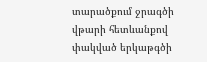տարածքում ջրագծի վթարի հետևանքով փակված երկաթգծի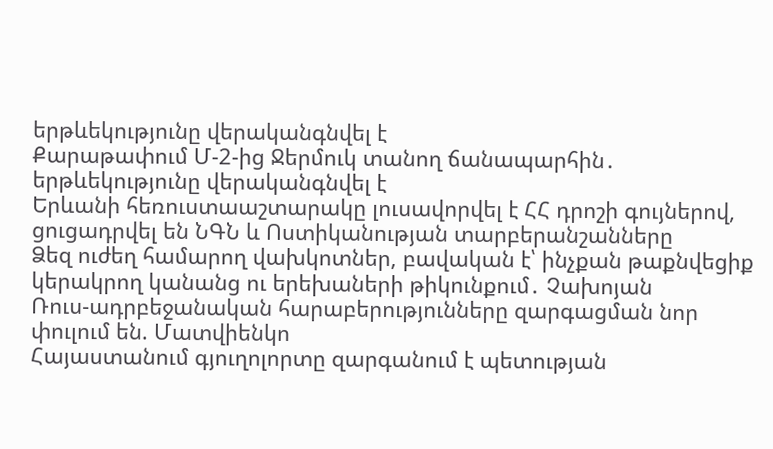երթևեկությունը վերականգնվել է
Քարաթափում Մ-2-ից Ջերմուկ տանող ճանապարհին․ երթևեկությունը վերականգնվել է
Երևանի հեռուստաաշտարակը լուսավորվել է ՀՀ դրոշի գույներով, ցուցադրվել են ՆԳՆ և Ոստիկանության տարբերանշանները
Ձեզ ուժեղ համարող վախկոտներ, բավական է՝ ինչքան թաքնվեցիք կերակրող կանանց ու երեխաների թիկունքում․ Չախոյան
Ռուս-ադրբեջանական հարաբերությունները զարգացման նոր փուլում են. Մատվիենկո
Հայաստանում գյուղոլորտը զարգանում է պետության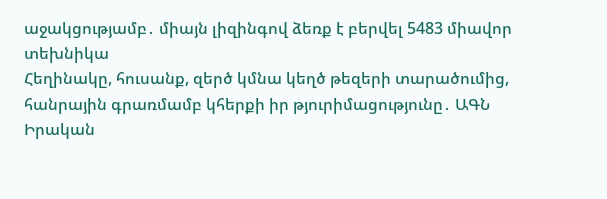աջակցությամբ․ միայն լիզինգով ձեռք է բերվել 5483 միավոր տեխնիկա
Հեղինակը, հուսանք, զերծ կմնա կեղծ թեզերի տարածումից, հանրային գրառմամբ կհերքի իր թյուրիմացությունը․ ԱԳՆ
Իրական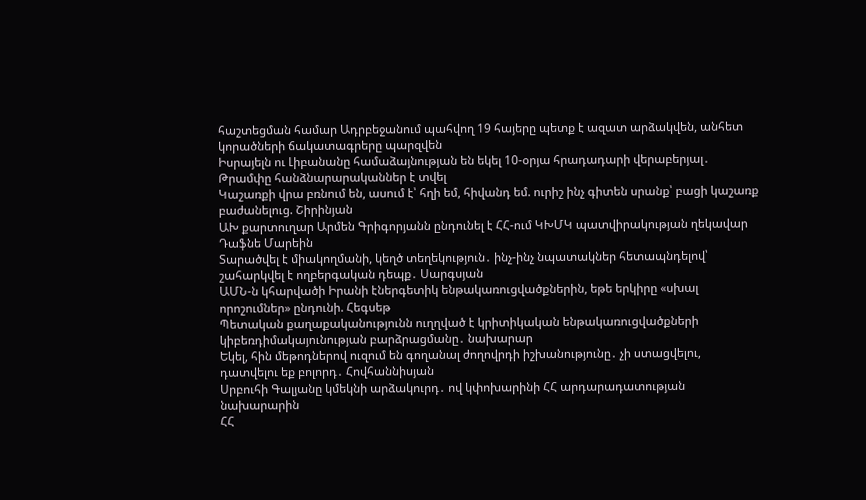հաշտեցման համար Ադրբեջանում պահվող 19 հայերը պետք է ազատ արձակվեն, անհետ կորածների ճակատագրերը պարզվեն
Իսրայելն ու Լիբանանը համաձայնության են եկել 10-օրյա հրադադարի վերաբերյալ․ Թրամփը հանձնարարականներ է տվել
Կաշառքի վրա բռնում են, ասում է՝ հղի եմ, հիվանդ եմ. ուրիշ ինչ գիտեն սրանք՝ բացի կաշառք բաժանելուց. Շիրինյան
ԱԽ քարտուղար Արմեն Գրիգորյանն ընդունել է ՀՀ-ում ԿԽՄԿ պատվիրակության ղեկավար Դաֆնե Մարեին
Տարածվել է միակողմանի, կեղծ տեղեկություն․ ինչ-ինչ նպատակներ հետապնդելով՝ շահարկվել է ողբերգական դեպք․ Սարգսյան
ԱՄՆ-ն կհարվածի Իրանի էներգետիկ ենթակառուցվածքներին, եթե երկիրը «սխալ որոշումներ» ընդունի. Հեգսեթ
Պետական քաղաքականությունն ուղղված է կրիտիկական ենթակառուցվածքների կիբեռդիմակայունության բարձրացմանը․ նախարար
Եկել, հին մեթոդներով ուզում են գողանալ ժողովրդի իշխանությունը․ չի ստացվելու, դատվելու եք բոլորդ․ Հովհաննիսյան
Սրբուհի Գալյանը կմեկնի արձակուրդ․ ով կփոխարինի ՀՀ արդարադատության նախարարին
ՀՀ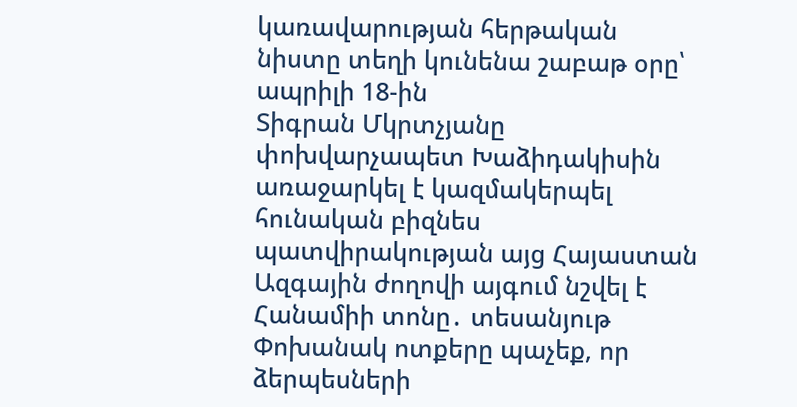կառավարության հերթական նիստը տեղի կունենա շաբաթ օրը՝ ապրիլի 18-ին
Տիգրան Մկրտչյանը փոխվարչապետ Խաձիդակիսին առաջարկել է կազմակերպել հունական բիզնես պատվիրակության այց Հայաստան
Ազգային ժողովի այգում նշվել է Հանամիի տոնը․ տեսանյութ
Փոխանակ ոտքերը պաչեք, որ ձերպեսների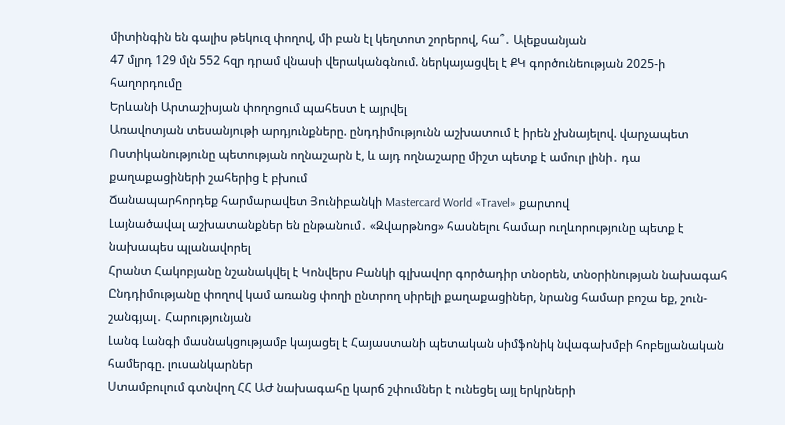միտինգին են գալիս թեկուզ փողով, մի բան էլ կեղտոտ շորերով, հա՞․ Ալեքսանյան
47 մլրդ 129 մլն 552 հզր դրամ վնասի վերականգնում. ներկայացվել է ՔԿ գործունեության 2025-ի հաղորդումը
Երևանի Արտաշիսյան փողոցում պահեստ է այրվել
Առավոտյան տեսանյութի արդյունքները. ընդդիմությունն աշխատում է իրեն չխնայելով. վարչապետ
Ոստիկանությունը պետության ողնաշարն է, և այդ ողնաշարը միշտ պետք է ամուր լինի․ դա քաղաքացիների շահերից է բխում
Ճանապարհորդեք հարմարավետ Յունիբանկի Mastercard World «Travel» քարտով
Լայնածավալ աշխատանքներ են ընթանում․ «Զվարթնոց» հասնելու համար ուղևորությունը պետք է նախապես պլանավորել
Հրանտ Հակոբյանը նշանակվել է Կոնվերս Բանկի գլխավոր գործադիր տնօրեն, տնօրինության նախագահ
Ընդդիմությանը փողով կամ առանց փողի ընտրող սիրելի քաղաքացիներ, նրանց համար բոշա եք, շուն-շանգյալ․ Հարությունյան
Լանգ Լանգի մասնակցությամբ կայացել է Հայաստանի պետական սիմֆոնիկ նվագախմբի հոբելյանական համերգը. լուսանկարներ
Ստամբուլում գտնվող ՀՀ ԱԺ նախագահը կարճ շփումներ է ունեցել այլ երկրների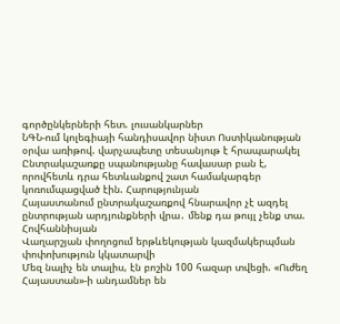գործընկերների հետ. լուսանկարներ
ՆԳՆ-ում կոլեգիայի հանդիսավոր նիստ Ոստիկանության օրվա առիթով. վարչապետը տեսանյութ է հրապարակել
Ընտրակաշառքը սպանությանը հավասար բան է, որովհետև դրա հետևանքով շատ համակարգեր կոռումպացված էին. Հարությունյան
Հայաստանում ընտրակաշառքով հնարավոր չէ ազդել ընտրության արդյունքների վրա․ մենք դա թույլ չենք տա. Հովհաննիսյան
Վաղարշյան փողոցում երթևեկության կազմակերպման փոփոխություն կկատարվի
Մեզ նալիչ են տալիս, էն բոշին 100 հազար տվեցի. «Ուժեղ Հայաստան»-ի անդամներ են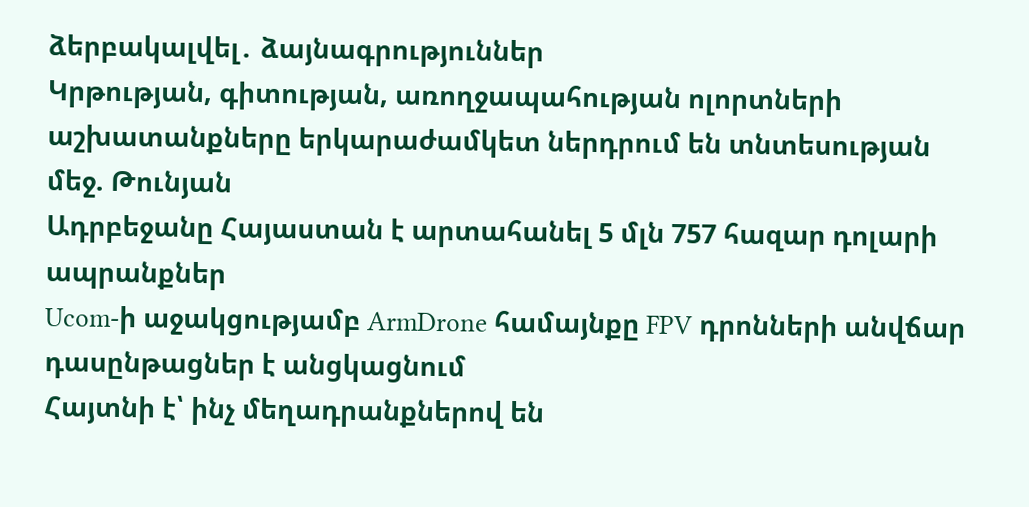ձերբակալվել․ ձայնագրություններ
Կրթության, գիտության, առողջապահության ոլորտների աշխատանքները երկարաժամկետ ներդրում են տնտեսության մեջ. Թունյան
Ադրբեջանը Հայաստան է արտահանել 5 մլն 757 հազար դոլարի ապրանքներ
Ucom-ի աջակցությամբ ArmDrone համայնքը FPV դրոնների անվճար դասընթացներ է անցկացնում
Հայտնի է՝ ինչ մեղադրանքներով են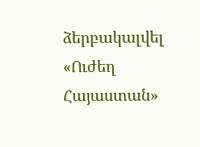ձերբակալվել «Ուժեղ Հայաստան»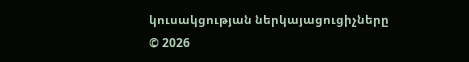կուսակցության ներկայացուցիչները
© 2026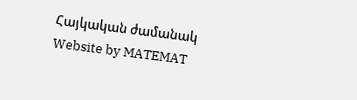Հայկական ժամանակ
Website by MATEMAT